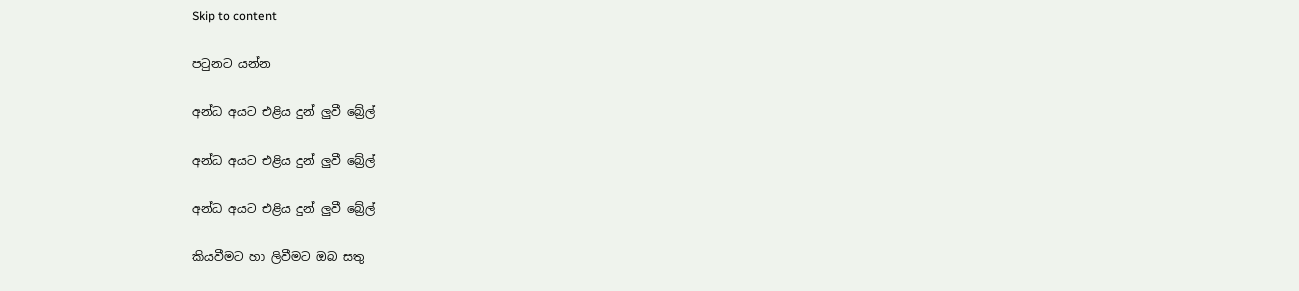Skip to content

පටුනට යන්න

අන්ධ අයට එළිය දුන් ලුවී බ්‍රේල්

අන්ධ අයට එළිය දුන් ලුවී බ්‍රේල්

අන්ධ අයට එළිය දුන් ලුවී බ්‍රේල්

කියවීමට හා ලිවීමට ඔබ සතු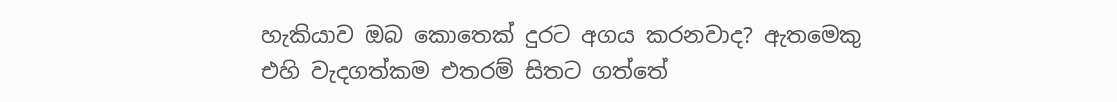හැකියාව ඔබ කොතෙක් දුරට අගය කරනවාද? ඇතමෙකු එහි වැදගත්කම එතරම් සිතට ගත්තේ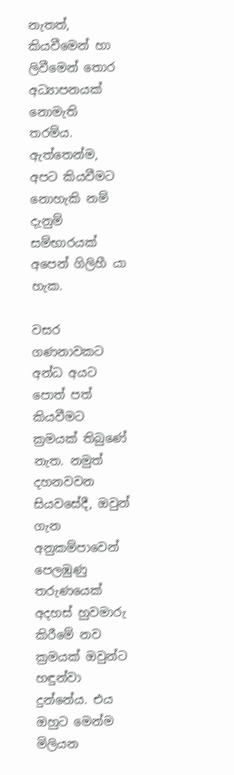නැතත්, කියවීමෙන් හා ලිවීමෙන් තොර අධ්‍යාපනයක් නොමැති තරම්ය. ඇත්තෙන්ම, අපට කියවීමට නොහැකි නම් දැනුම් සම්භාරයක් අපෙන් ගිලිහී යා හැක.

වසර ගණනාවකට අන්ධ අයට පොත් පත් කියවීමට ක්‍රමයක් තිබුණේ නැත. නමුත් දහනවවන සියවසේදී, ඔවුන් ගැන අනුකම්පාවෙන් පෙලඹුණු තරුණයෙක් අදහස් හුවමාරු කිරීමේ නව ක්‍රමයක් ඔවුන්ට හඳුන්වා දුන්නේය. එය ඔහුට මෙන්ම මිලියන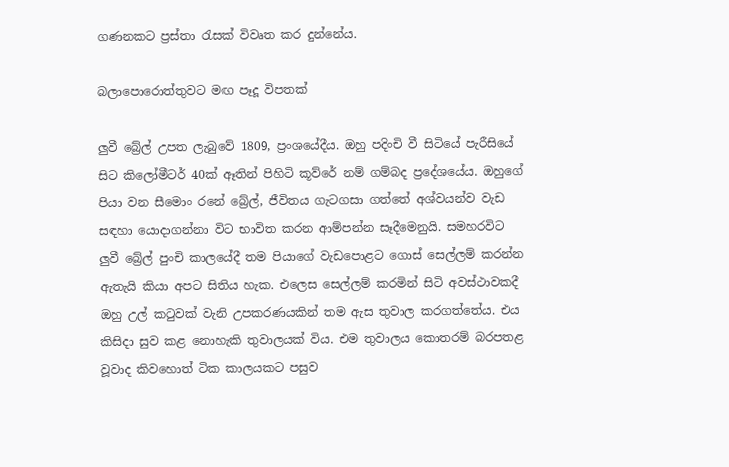ගණනකට ප්‍රස්තා රැසක් විවෘත කර දුන්නේය.

බලාපොරොත්තුවට මඟ පෑදූ විපතක්

ලුවී බ්‍රේල් උපත ලැබුවේ 1809, ප්‍රංශයේදීය. ඔහු පදිංචි වී සිටියේ පැරීසියේ සිට කිලෝමීටර් 40ක් ඈතින් පිහිටි කූව්රේ නම් ගම්බද ප්‍රදේශයේය. ඔහුගේ පියා වන සීමොං රනේ බ්‍රේල්, ජීවිතය ගැටගසා ගත්තේ අශ්වයන්ව වැඩ සඳහා යොදාගන්නා විට භාවිත කරන ආම්පන්න සෑදීමෙනුයි. සමහරවිට ලුවී බ්‍රේල් පුංචි කාලයේදී තම පියාගේ වැඩපොළට ගොස් සෙල්ලම් කරන්න ඇතැයි කියා අපට සිතිය හැක. එලෙස සෙල්ලම් කරමින් සිටි අවස්ථාවකදී ඔහු උල් කටුවක් වැනි උපකරණයකින් තම ඇස තුවාල කරගත්තේය. එය කිසිදා සුව කළ නොහැකි තුවාලයක් විය. එම තුවාලය කොතරම් බරපතළ වූවාද කිවහොත් ටික කාලයකට පසුව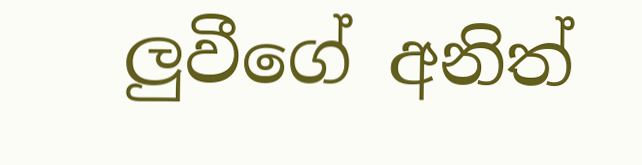ලුවීගේ අනිත්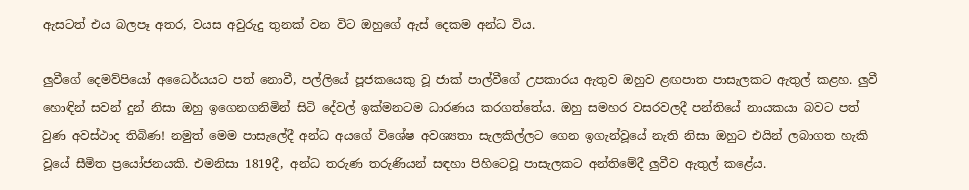ඇසටත් එය බලපෑ අතර, වයස අවුරුදු තුනක් වන විට ඔහුගේ ඇස් දෙකම අන්ධ විය.

ලුවීගේ දෙමව්පියෝ අධෛර්යයට පත් නොවී, පල්ලියේ පූජකයෙකු වූ ජාක් පාල්වීගේ උපකාරය ඇතුව ඔහුව ළඟපාත පාසැලකට ඇතුල් කළහ. ලුවී හොඳින් සවන් දුන් නිසා ඔහු ඉගෙනගනිමින් සිටි දේවල් ඉක්මනටම ධාරණය කරගත්තේය. ඔහු සමහර වසරවලදී පන්තියේ නායකයා බවට පත් වුණ අවස්ථාද තිබිණ! නමුත් මෙම පාසැලේදී අන්ධ අයගේ විශේෂ අවශ්‍යතා සැලකිල්ලට ගෙන ඉගැන්වූයේ නැති නිසා ඔහුට එයින් ලබාගත හැකි වූයේ සීමිත ප්‍රයෝජනයකි. එමනිසා 1819දී, අන්ධ තරුණ තරුණියන් සඳහා පිහිටෙවූ පාසැලකට අන්තිමේදී ලුවීව ඇතුල් කළේය.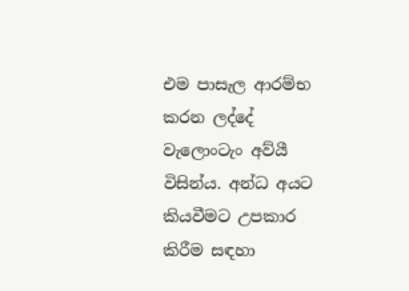එම පාසැල ආරම්භ කරන ලද්දේ වැලොංටැං අව්යී විසින්ය. අන්ධ අයට කියවීමට උපකාර කිරීම සඳහා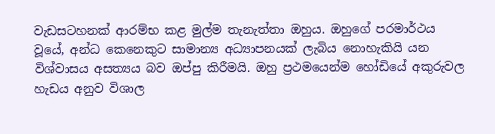වැඩසටහනක් ආරම්භ කළ මුල්ම තැනැත්තා ඔහුය. ඔහුගේ පරමාර්ථය වූයේ, අන්ධ කෙනෙකුට සාමාන්‍ය අධ්‍යාපනයක් ලැබිය නොහැකියි යන විශ්වාසය අසත්‍යය බව ඔප්පු කිරීමයි. ඔහු ප්‍රථමයෙන්ම හෝඩියේ අකුරුවල හැඩය අනුව විශාල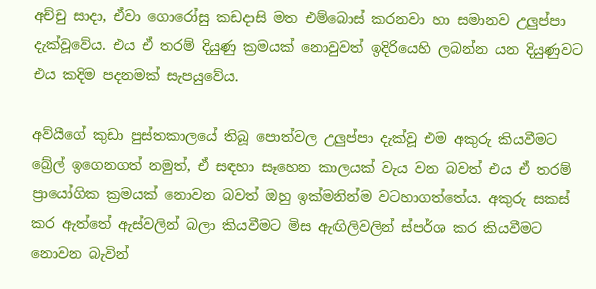අච්චු සාදා, ඒවා ගොරෝසු කඩදාසි මත එම්බොස් කරනවා හා සමානව උලුප්පා දැක්වූවේය. එය ඒ තරම් දියුණු ක්‍රමයක් නොවුවත් ඉදිරියෙහි ලබන්න යන දියුණුවට එය කදිම පදනමක් සැපයුවේය.

අව්යීගේ කුඩා පුස්තකාලයේ තිබූ පොත්වල උලුප්පා දැක්වූ එම අකුරු කියවීමට බ්‍රේල් ඉගෙනගත් නමුත්, ඒ සඳහා සෑහෙන කාලයක් වැය වන බවත් එය ඒ තරම් ප්‍රායෝගික ක්‍රමයක් නොවන බවත් ඔහු ඉක්මනින්ම වටහාගත්තේය. අකුරු සකස් කර ඇත්තේ ඇස්වලින් බලා කියවීමට මිස ඇඟිලිවලින් ස්පර්ශ කර කියවීමට නොවන බැවින්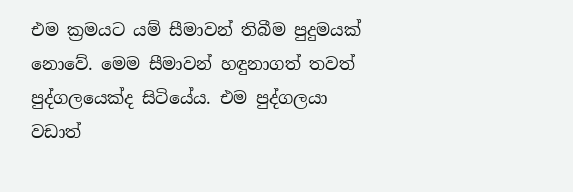එම ක්‍රමයට යම් සීමාවන් තිබීම පුදුමයක් නොවේ. මෙම සීමාවන් හඳුනාගත් තවත් පුද්ගලයෙක්ද සිටියේය. එම පුද්ගලයා වඩාත්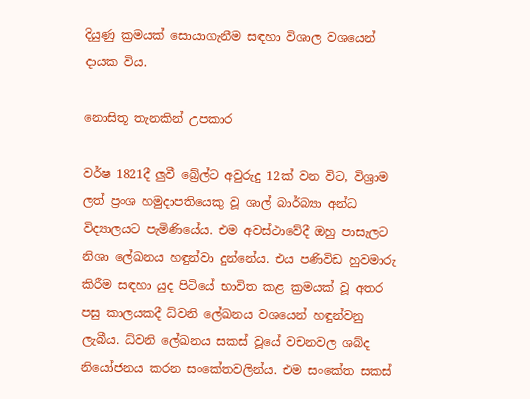දියුණු ක්‍රමයක් සොයාගැනීම සඳහා විශාල වශයෙන් දායක විය.

නොසිතූ තැනකින් උපකාර

වර්ෂ 1821දී ලුවී බ්‍රේල්ට අවුරුදු 12ක් වන විට, විශ්‍රාම ලත් ප්‍රංශ හමුදාපතියෙකු වූ ශාල් බාර්බ්‍යා අන්ධ විද්‍යාලයට පැමිණියේය. එම අවස්ථාවේදී ඔහු පාසැලට නිශා ලේඛනය හඳුන්වා දුන්නේය. එය පණිවිඩ හුවමාරු කිරීම සඳහා යුද පිටියේ භාවිත කළ ක්‍රමයක් වූ අතර පසු කාලයකදී ධ්වනි ලේඛනය වශයෙන් හඳුන්වනු ලැබීය. ධ්වනි ලේඛනය සකස් වූයේ වචනවල ශබ්ද නියෝජනය කරන සංකේතවලින්ය. එම සංකේත සකස්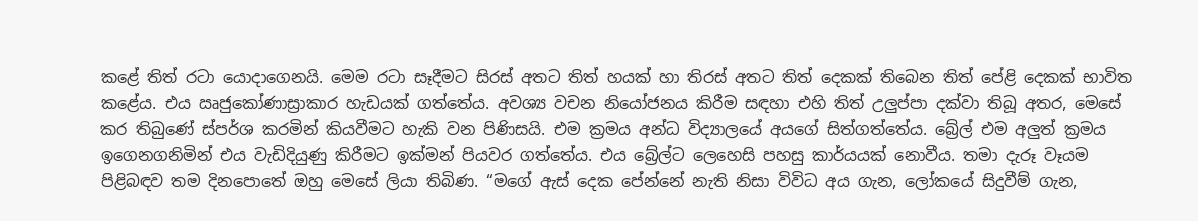කළේ තිත් රටා යොදාගෙනයි. මෙම රටා සෑදීමට සිරස් අතට තිත් හයක් හා තිරස් අතට තිත් දෙකක් තිබෙන තිත් පේළි දෙකක් භාවිත කළේය. එය ඍජුකෝණාස්‍රාකාර හැඩයක් ගත්තේය. අවශ්‍ය වචන නියෝජනය කිරීම සඳහා එහි තිත් උලුප්පා දක්වා තිබූ අතර, මෙසේ කර තිබුණේ ස්පර්ශ කරමින් කියවීමට හැකි වන පිණිසයි. එම ක්‍රමය අන්ධ විද්‍යාලයේ අයගේ සිත්ගත්තේය. බ්‍රේල් එම අලුත් ක්‍රමය ඉගෙනගනිමින් එය වැඩිදියුණු කිරීමට ඉක්මන් පියවර ගත්තේය. එය බ්‍රේල්ට ලෙහෙසි පහසු කාර්යයක් නොවීය. තමා දැරූ වෑයම පිළිබඳව තම දිනපොතේ ඔහු මෙසේ ලියා තිබිණ. “මගේ ඇස් දෙක පේන්නේ නැති නිසා විවිධ අය ගැන, ලෝකයේ සිදුවීම් ගැන,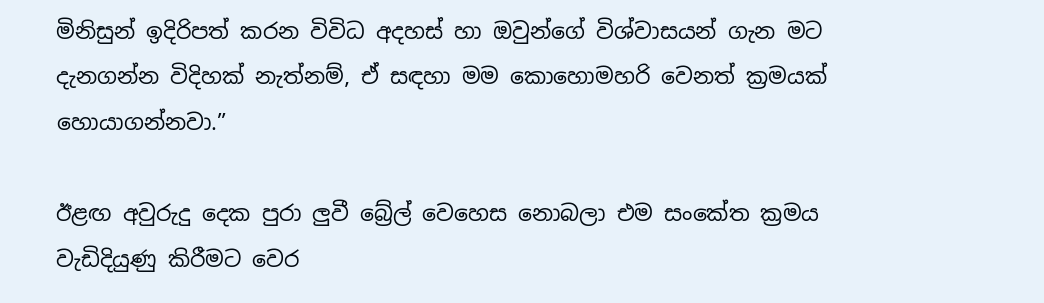මිනිසුන් ඉදිරිපත් කරන විවිධ අදහස් හා ඔවුන්ගේ විශ්වාසයන් ගැන මට දැනගන්න විදිහක් නැත්නම්, ඒ සඳහා මම කොහොමහරි වෙනත් ක්‍රමයක් හොයාගන්නවා.”

ඊළඟ අවුරුදු දෙක පුරා ලුවී බ්‍රේල් වෙහෙස නොබලා එම සංකේත ක්‍රමය වැඩිදියුණු කිරීමට වෙර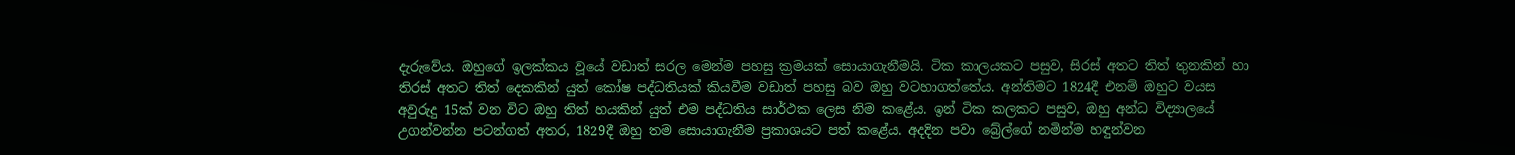දැරුවේය. ඔහුගේ ඉලක්කය වූයේ වඩාත් සරල මෙන්ම පහසු ක්‍රමයක් සොයාගැනීමයි. ටික කාලයකට පසුව, සිරස් අතට තිත් තුනකින් හා තිරස් අතට තිත් දෙකකින් යුත් කෝෂ පද්ධතියක් කියවීම වඩාත් පහසු බව ඔහු වටහාගත්තේය. අන්තිමට 1824දී එනම් ඔහුට වයස අවුරුදු 15ක් වන විට ඔහු තිත් හයකින් යුත් එම පද්ධතිය සාර්ථක ලෙස නිම කළේය. ඉන් ටික කලකට පසුව, ඔහු අන්ධ විද්‍යාලයේ උගන්වන්න පටන්ගත් අතර, 1829දී ඔහු තම සොයාගැනීම ප්‍රකාශයට පත් කළේය. අදදින පවා බ්‍රේල්ගේ නමින්ම හඳුන්වන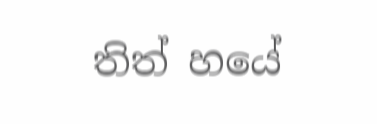තිත් හයේ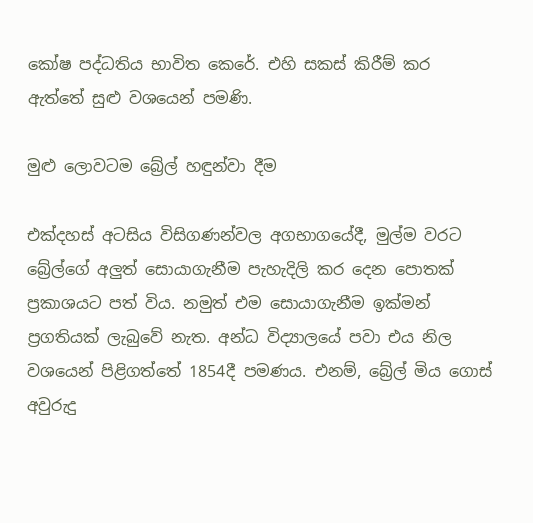කෝෂ පද්ධතිය භාවිත කෙරේ. එහි සකස් කිරීම් කර ඇත්තේ සුළු වශයෙන් පමණි.

මුළු ලොවටම බ්‍රේල් හඳුන්වා දීම

එක්දහස් අටසිය විසිගණන්වල අගභාගයේදී, මුල්ම වරට බ්‍රේල්ගේ අලුත් සොයාගැනීම පැහැදිලි කර දෙන පොතක් ප්‍රකාශයට පත් විය. නමුත් එම සොයාගැනීම ඉක්මන් ප්‍රගතියක් ලැබුවේ නැත. අන්ධ විද්‍යාලයේ පවා එය නිල වශයෙන් පිළිගත්තේ 1854දී පමණය. එනම්, බ්‍රේල් මිය ගොස් අවුරුදු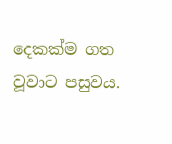දෙකක්ම ගත වූවාට පසුවය.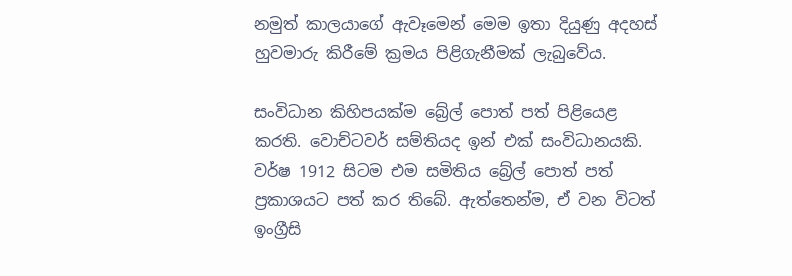නමුත් කාලයාගේ ඇවෑමෙන් මෙම ඉතා දියුණු අදහස් හුවමාරු කිරීමේ ක්‍රමය පිළිගැනීමක් ලැබුවේය.

සංවිධාන කිහිපයක්ම බ්‍රේල් පොත් පත් පිළියෙළ කරති. වොච්ටවර් සම්තියද ඉන් එක් සංවිධානයකි. වර්ෂ 1912 සිටම එම සමිතිය බ්‍රේල් පොත් පත් ප්‍රකාශයට පත් කර තිබේ. ඇත්තෙන්ම, ඒ වන විටත් ඉංග්‍රීසි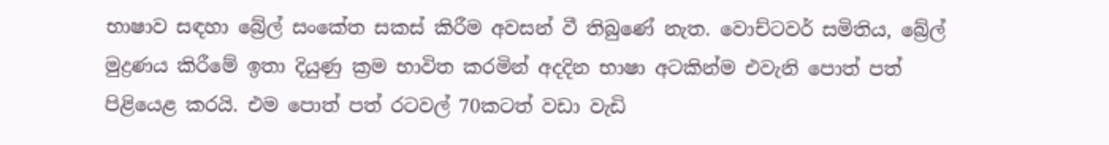භාෂාව සඳහා බ්‍රේල් සංකේත සකස් කිරීම අවසන් වී තිබුණේ නැත. වොච්ටවර් සමිතිය, බ්‍රේල් මුද්‍රණය කිරීමේ ඉතා දියුණු ක්‍රම භාවිත කරමින් අදදින භාෂා අටකින්ම එවැනි පොත් පත් පිළියෙළ කරයි. එම පොත් පත් රටවල් 70කටත් වඩා වැඩි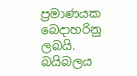ප්‍රමාණයක බෙදාහරිනු ලබයි. බයිබලය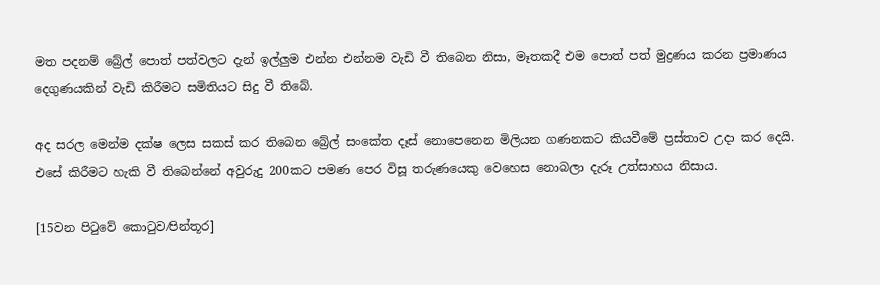මත පදනම් බ්‍රේල් පොත් පත්වලට දැන් ඉල්ලුම එන්න එන්නම වැඩි වී තිබෙන නිසා, මෑතකදී එම පොත් පත් මුද්‍රණය කරන ප්‍රමාණය දෙගුණයකින් වැඩි කිරීමට සමිතියට සිදු වී තිබේ.

අද සරල මෙන්ම දක්ෂ ලෙස සකස් කර තිබෙන බ්‍රේල් සංකේත දෑස් නොපෙනෙන මිලියන ගණනකට කියවීමේ ප්‍රස්තාව උදා කර දෙයි. එසේ කිරීමට හැකි වී තිබෙන්නේ අවුරුදු 200කට පමණ පෙර විසූ තරුණයෙකු වෙහෙස නොබලා දැරූ උත්සාහය නිසාය.

[15වන පිටුවේ කොටුව⁄පින්තූර]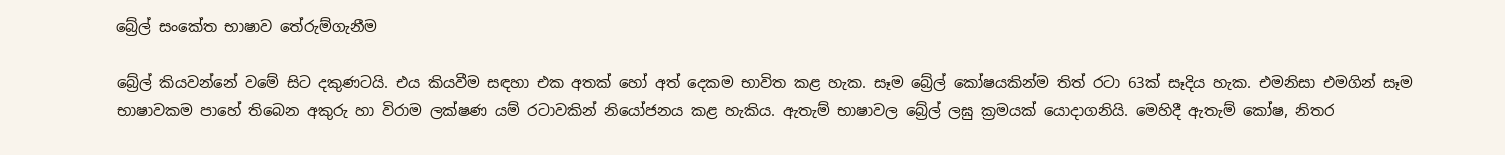බ්‍රේල් සංකේත භාෂාව තේරුම්ගැනීම

බ්‍රේල් කියවන්නේ වමේ සිට දකුණටයි. එය කියවීම සඳහා එක අතක් හෝ අත් දෙකම භාවිත කළ හැක. සෑම බ්‍රේල් කෝෂයකින්ම තිත් රටා 63ක් සෑදිය හැක. එමනිසා එමගින් සෑම භාෂාවකම පාහේ තිබෙන අකුරු හා විරාම ලක්ෂණ යම් රටාවකින් නියෝජනය කළ හැකිය. ඇතැම් භාෂාවල බ්‍රේල් ලඝු ක්‍රමයක් යොදාගනියි. මෙහිදී ඇතැම් කෝෂ, නිතර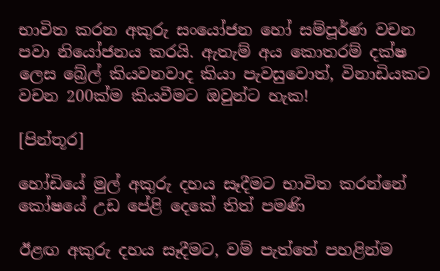භාවිත කරන අකුරු සංයෝජන හෝ සම්පූර්ණ වචන පවා නියෝජනය කරයි. ඇතැම් අය කොතරම් දක්ෂ ලෙස බ්‍රේල් කියවනවාද කියා පැවසුවොත්, විනාඩියකට වචන 200ක්ම කියවීමට ඔවුන්ට හැක!

[පින්තූර]

හෝඩියේ මුල් අකුරු දහය සෑදීමට භාවිත කරන්නේ කෝෂයේ උඩ පේළි දෙකේ තිත් පමණි

ඊළඟ අකුරු දහය සෑදීමට, වම් පැත්තේ පහළින්ම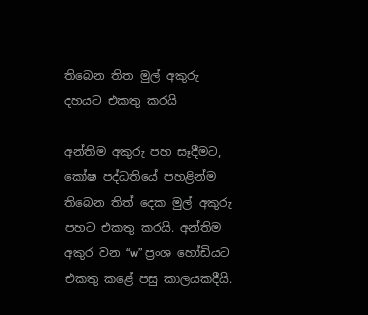තිබෙන තිත මුල් අකුරු දහයට එකතු කරයි

අන්තිම අකුරු පහ සෑදීමට, කෝෂ පද්ධතියේ පහළින්ම තිබෙන තිත් දෙක මුල් අකුරු පහට එකතු කරයි. අන්තිම අකුර වන “w” ප්‍රංශ හෝඩියට එකතු කළේ පසු කාලයකදීයි.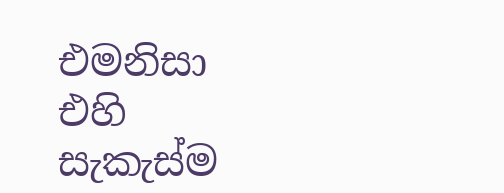එමනිසා එහි සැකැස්ම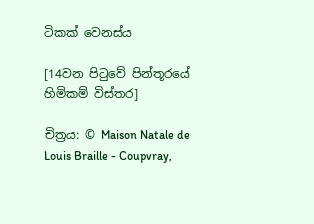ටිකක් වෙනස්ය

[14වන පිටුවේ පින්තූරයේ හිමිකම් විස්තර]

චිත්‍රය: © Maison Natale de Louis Braille - Coupvray,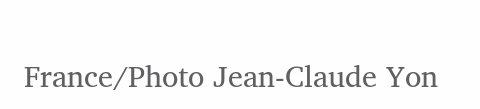France/Photo Jean-Claude Yon